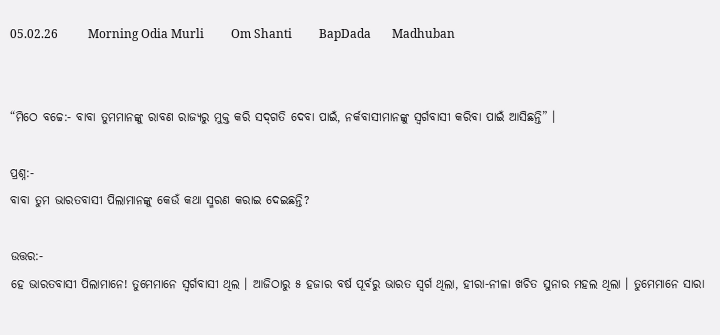05.02.26          Morning Odia Murli         Om Shanti         BapDada       Madhuban


“ମିଠେ ବଚ୍ଚେ:- ବାବା ତୁମମାନଙ୍କୁ ରାବଣ ରାଜ୍ୟରୁ ମୁକ୍ତ କରି ସଦ୍‌ଗତି ଦେବା ପାଇଁ, ନର୍କବାସୀମାନଙ୍କୁ ସ୍ୱର୍ଗବାସୀ କରିବା ପାଇଁ ଆସିଛନ୍ତି” ।

ପ୍ରଶ୍ନ:-
ବାବା ତୁମ ଭାରତବାସୀ ପିଲାମାନଙ୍କୁ କେଉଁ କଥା ସ୍ମରଣ କରାଇ ଦେଇଛନ୍ତି?

ଉତ୍ତର:-
ହେ ଭାରତବାସୀ ପିଲାମାନେ! ତୁମେମାନେ ସ୍ୱର୍ଗବାସୀ ଥିଲ । ଆଜିଠାରୁ ୫ ହଜାର ବର୍ଷ ପୂର୍ବରୁ ଭାରତ ସ୍ୱର୍ଗ ଥିଲା, ହୀରା-ନୀଳା ଖଚିତ ସୁନାର ମହଲ ଥିଲା । ତୁମେମାନେ ସାରା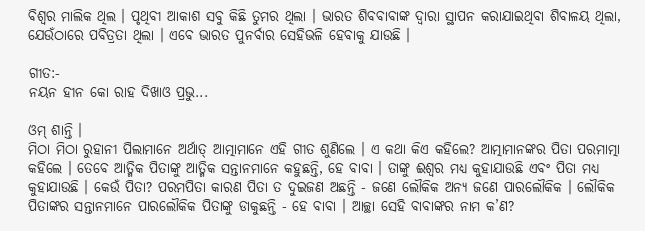ବିଶ୍ୱର ମାଲିକ ଥିଲ । ପୃଥିବୀ ଆକାଶ ସବୁ କିଛି ତୁମର ଥିଲା । ଭାରତ ଶିବବାବାଙ୍କ ଦ୍ୱାରା ସ୍ଥାପନ କରାଯାଇଥିବା ଶିବାଳୟ ଥିଲା, ଯେଉଁଠାରେ ପବିତ୍ରତା ଥିଲା । ଏବେ ଭାରତ ପୁନର୍ବାର ସେହିଭଳି ହେବାକୁ ଯାଉଛି ।

ଗୀତ:-
ନୟନ ହୀନ କୋ ରାହ ଦିଖାଓ ପ୍ରଭୁ...

ଓମ୍ ଶାନ୍ତି ।
ମିଠା ମିଠା ରୁହାନୀ ପିଲାମାନେ ଅର୍ଥାତ୍ ଆତ୍ମାମାନେ ଏହି ଗୀତ ଶୁଣିଲେ । ଏ କଥା କିଏ କହିଲେ? ଆତ୍ମାମାନଙ୍କର ପିତା ପରମାତ୍ମା କହିଲେ । ତେବେ ଆତ୍ମିକ ପିତାଙ୍କୁ ଆତ୍ମିକ ସନ୍ତାନମାନେ କହୁଛନ୍ତି, ହେ ବାବା । ତାଙ୍କୁ ଈଶ୍ୱର ମଧ୍ୟ କୁହାଯାଉଛି ଏବଂ ପିତା ମଧ୍ୟ କୁହାଯାଉଛି । କେଉଁ ପିତା? ପରମପିତା କାରଣ ପିତା ତ ଦୁଇଜଣ ଅଛନ୍ତି - ଜଣେ ଲୌକିକ ଅନ୍ୟ ଜଣେ ପାରଲୌକିକ । ଲୌକିକ ପିତାଙ୍କର ସନ୍ତାନମାନେ ପାରଲୌକିକ ପିତାଙ୍କୁ ଡାକୁଛନ୍ତି - ହେ ବାବା । ଆଚ୍ଛା ସେହି ବାବାଙ୍କର ନାମ କ’ଣ?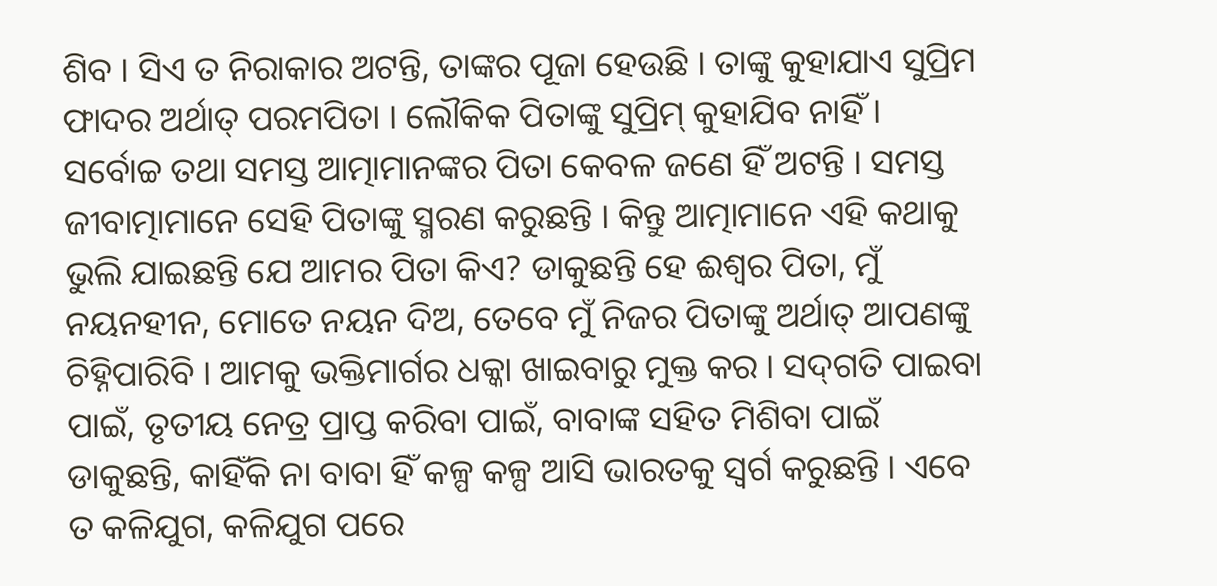ଶିବ । ସିଏ ତ ନିରାକାର ଅଟନ୍ତି, ତାଙ୍କର ପୂଜା ହେଉଛି । ତାଙ୍କୁ କୁହାଯାଏ ସୁପ୍ରିମ ଫାଦର ଅର୍ଥାତ୍ ପରମପିତା । ଲୌକିକ ପିତାଙ୍କୁ ସୁପ୍ରିମ୍ କୁହାଯିବ ନାହିଁ । ସର୍ବୋଚ୍ଚ ତଥା ସମସ୍ତ ଆତ୍ମାମାନଙ୍କର ପିତା କେବଳ ଜଣେ ହିଁ ଅଟନ୍ତି । ସମସ୍ତ ଜୀବାତ୍ମାମାନେ ସେହି ପିତାଙ୍କୁ ସ୍ମରଣ କରୁଛନ୍ତି । କିନ୍ତୁ ଆତ୍ମାମାନେ ଏହି କଥାକୁ ଭୁଲି ଯାଇଛନ୍ତି ଯେ ଆମର ପିତା କିଏ? ଡାକୁଛନ୍ତି ହେ ଈଶ୍ୱର ପିତା, ମୁଁ ନୟନହୀନ, ମୋତେ ନୟନ ଦିଅ, ତେବେ ମୁଁ ନିଜର ପିତାଙ୍କୁ ଅର୍ଥାତ୍ ଆପଣଙ୍କୁ ଚିହ୍ନିପାରିବି । ଆମକୁ ଭକ୍ତିମାର୍ଗର ଧକ୍କା ଖାଇବାରୁ ମୁକ୍ତ କର । ସଦ୍‌ଗତି ପାଇବା ପାଇଁ, ତୃତୀୟ ନେତ୍ର ପ୍ରାପ୍ତ କରିବା ପାଇଁ, ବାବାଙ୍କ ସହିତ ମିଶିବା ପାଇଁ ଡାକୁଛନ୍ତି, କାହିଁକି ନା ବାବା ହିଁ କଳ୍ପ କଳ୍ପ ଆସି ଭାରତକୁ ସ୍ୱର୍ଗ କରୁଛନ୍ତି । ଏବେ ତ କଳିଯୁଗ, କଳିଯୁଗ ପରେ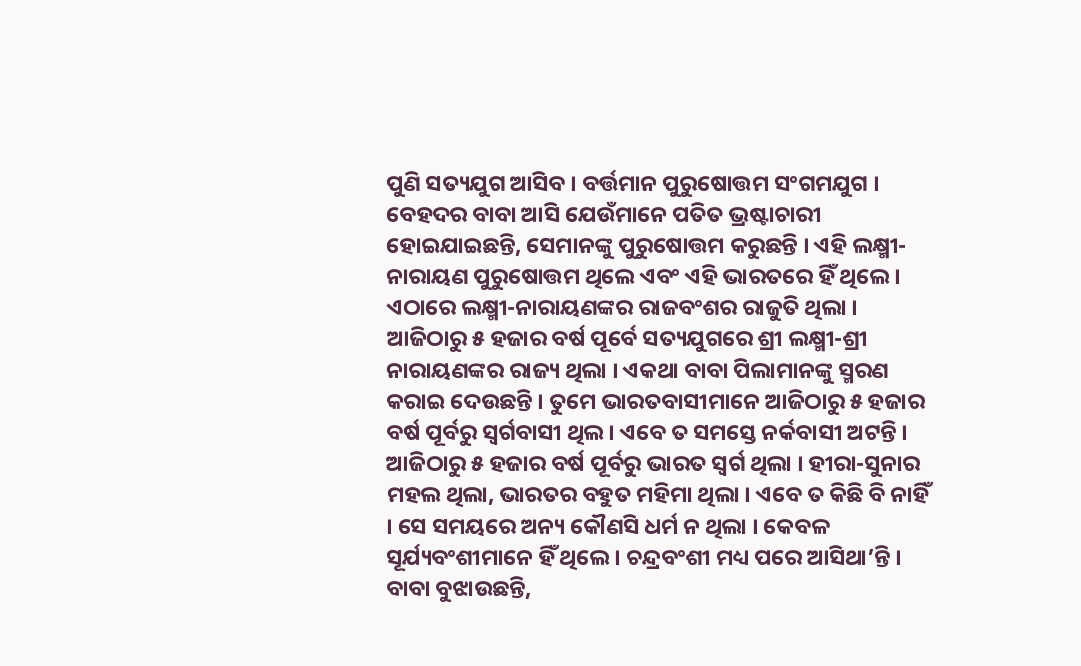ପୁଣି ସତ୍ୟଯୁଗ ଆସିବ । ବର୍ତ୍ତମାନ ପୁରୁଷୋତ୍ତମ ସଂଗମଯୁଗ । ବେହଦର ବାବା ଆସି ଯେଉଁମାନେ ପତିତ ଭ୍ରଷ୍ଟାଚାରୀ ହୋଇଯାଇଛନ୍ତି, ସେମାନଙ୍କୁ ପୁରୁଷୋତ୍ତମ କରୁଛନ୍ତି । ଏହି ଲକ୍ଷ୍ମୀ-ନାରାୟଣ ପୁରୁଷୋତ୍ତମ ଥିଲେ ଏବଂ ଏହି ଭାରତରେ ହିଁ ଥିଲେ । ଏଠାରେ ଲକ୍ଷ୍ମୀ-ନାରାୟଣଙ୍କର ରାଜବଂଶର ରାଜୁତି ଥିଲା । ଆଜିଠାରୁ ୫ ହଜାର ବର୍ଷ ପୂର୍ବେ ସତ୍ୟଯୁଗରେ ଶ୍ରୀ ଲକ୍ଷ୍ମୀ-ଶ୍ରୀ ନାରାୟଣଙ୍କର ରାଜ୍ୟ ଥିଲା । ଏକଥା ବାବା ପିଲାମାନଙ୍କୁ ସ୍ମରଣ କରାଇ ଦେଉଛନ୍ତି । ତୁମେ ଭାରତବାସୀମାନେ ଆଜିଠାରୁ ୫ ହଜାର ବର୍ଷ ପୂର୍ବରୁ ସ୍ୱର୍ଗବାସୀ ଥିଲ । ଏବେ ତ ସମସ୍ତେ ନର୍କବାସୀ ଅଟନ୍ତି । ଆଜିଠାରୁ ୫ ହଜାର ବର୍ଷ ପୂର୍ବରୁ ଭାରତ ସ୍ୱର୍ଗ ଥିଲା । ହୀରା-ସୁନାର ମହଲ ଥିଲା, ଭାରତର ବହୁତ ମହିମା ଥିଲା । ଏବେ ତ କିଛି ବି ନାହିଁ । ସେ ସମୟରେ ଅନ୍ୟ କୌଣସି ଧର୍ମ ନ ଥିଲା । କେବଳ ସୂର୍ଯ୍ୟବଂଶୀମାନେ ହିଁ ଥିଲେ । ଚନ୍ଦ୍ରବଂଶୀ ମଧ୍ୟ ପରେ ଆସିଥା’ନ୍ତି । ବାବା ବୁଝାଉଛନ୍ତି,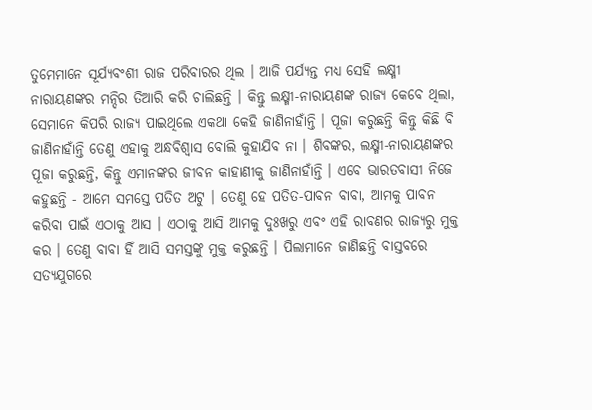ତୁମେମାନେ ସୂର୍ଯ୍ୟବଂଶୀ ରାଜ ପରିବାରର ଥିଲ । ଆଜି ପର୍ଯ୍ୟନ୍ତ ମଧ୍ୟ ସେହି ଲକ୍ଷ୍ମୀ ନାରାୟଣଙ୍କର ମନ୍ଦିର ତିଆରି କରି ଚାଲିଛନ୍ତି । କିନ୍ତୁ ଲକ୍ଷ୍ମୀ-ନାରାୟଣଙ୍କ ରାଜ୍ୟ କେବେ ଥିଲା, ସେମାନେ କିପରି ରାଜ୍ୟ ପାଇଥିଲେ ଏକଥା କେହି ଜାଣିନାହାଁନ୍ତି । ପୂଜା କରୁଛନ୍ତି କିନ୍ତୁ କିଛି ବି ଜାଣିନାହାଁନ୍ତି ତେଣୁ ଏହାକୁ ଅନ୍ଧବିଶ୍ୱାସ ବୋଲି କୁହାଯିବ ନା । ଶିବଙ୍କର, ଲକ୍ଷ୍ମୀ-ନାରାୟଣଙ୍କର ପୂଜା କରୁଛନ୍ତି, କିନ୍ତୁ ଏମାନଙ୍କର ଜୀବନ କାହାଣୀକୁ ଜାଣିନାହାଁନ୍ତି । ଏବେ ଭାରତବାସୀ ନିଜେ କହୁଛନ୍ତି - ଆମେ ସମସ୍ତେ ପତିତ ଅଟୁ । ତେଣୁ ହେ ପତିତ-ପାବନ ବାବା, ଆମକୁ ପାବନ କରିବା ପାଇଁ ଏଠାକୁ ଆସ । ଏଠାକୁ ଆସି ଆମକୁ ଦୁଃଖରୁ ଏବଂ ଏହି ରାବଣର ରାଜ୍ୟରୁ ମୁକ୍ତ କର । ତେଣୁ ବାବା ହିଁ ଆସି ସମସ୍ତଙ୍କୁ ମୁକ୍ତ କରୁଛନ୍ତି । ପିଲାମାନେ ଜାଣିଛନ୍ତି ବାସ୍ତବରେ ସତ୍ୟଯୁଗରେ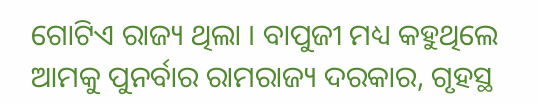ଗୋଟିଏ ରାଜ୍ୟ ଥିଲା । ବାପୁଜୀ ମଧ୍ୟ କହୁଥିଲେ ଆମକୁ ପୁନର୍ବାର ରାମରାଜ୍ୟ ଦରକାର, ଗୃହସ୍ଥ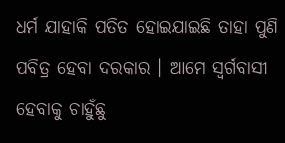ଧର୍ମ ଯାହାକି ପତିତ ହୋଇଯାଇଛି ତାହା ପୁଣି ପବିତ୍ର ହେବା ଦରକାର । ଆମେ ସ୍ୱର୍ଗବାସୀ ହେବାକୁ ଚାହୁଁଛୁ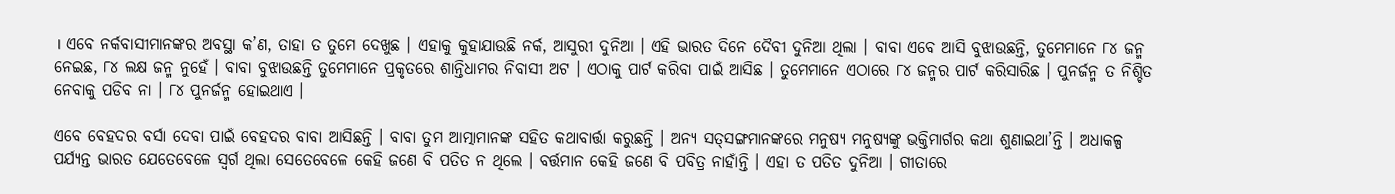। ଏବେ ନର୍କବାସୀମାନଙ୍କର ଅବସ୍ଥା କ’ଣ, ତାହା ତ ତୁମେ ଦେଖୁଛ । ଏହାକୁ କୁହାଯାଉଛି ନର୍କ, ଆସୁରୀ ଦୁନିଆ । ଏହି ଭାରତ ଦିନେ ଦୈବୀ ଦୁନିଆ ଥିଲା । ବାବା ଏବେ ଆସି ବୁଝାଉଛନ୍ତି, ତୁମେମାନେ ୮୪ ଜନ୍ମ ନେଇଛ, ୮୪ ଲକ୍ଷ ଜନ୍ମ ନୁହେଁ । ବାବା ବୁଝାଉଛନ୍ତି ତୁମେମାନେ ପ୍ରକୃତରେ ଶାନ୍ତିଧାମର ନିବାସୀ ଅଟ । ଏଠାକୁ ପାର୍ଟ କରିବା ପାଇଁ ଆସିଛ । ତୁମେମାନେ ଏଠାରେ ୮୪ ଜନ୍ମର ପାର୍ଟ କରିସାରିଛ । ପୁନର୍ଜନ୍ମ ତ ନିଶ୍ଚିତ ନେବାକୁ ପଡିବ ନା । ୮୪ ପୁନର୍ଜନ୍ମ ହୋଇଥାଏ ।

ଏବେ ବେହଦର ବର୍ସା ଦେବା ପାଇଁ ବେହଦର ବାବା ଆସିଛନ୍ତି । ବାବା ତୁମ ଆତ୍ମାମାନଙ୍କ ସହିତ କଥାବାର୍ତ୍ତା କରୁଛନ୍ତି । ଅନ୍ୟ ସତ୍‌ସଙ୍ଗମାନଙ୍କରେ ମନୁଷ୍ୟ ମନୁଷ୍ୟଙ୍କୁ ଭକ୍ତିମାର୍ଗର କଥା ଶୁଣାଇଥା’ନ୍ତି । ଅଧାକଳ୍ପ ପର୍ଯ୍ୟନ୍ତ ଭାରତ ଯେତେବେଳେ ସ୍ୱର୍ଗ ଥିଲା ସେତେବେଳେ କେହି ଜଣେ ବି ପତିତ ନ ଥିଲେ । ବର୍ତ୍ତମାନ କେହି ଜଣେ ବି ପବିତ୍ର ନାହାଁନ୍ତି । ଏହା ତ ପତିତ ଦୁନିଆ । ଗୀତାରେ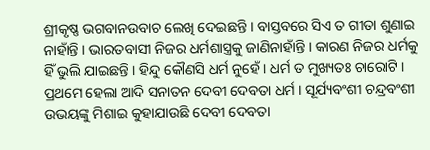ଶ୍ରୀକୃଷ୍ଣ ଭଗବାନଉବାଚ ଲେଖି ଦେଇଛନ୍ତି । ବାସ୍ତବରେ ସିଏ ତ ଗୀତା ଶୁଣାଇ ନାହାଁନ୍ତି । ଭାରତବାସୀ ନିଜର ଧର୍ମଶାସ୍ତ୍ରକୁ ଜାଣିନାହାଁନ୍ତି । କାରଣ ନିଜର ଧର୍ମକୁ ହିଁ ଭୁଲି ଯାଇଛନ୍ତି । ହିନ୍ଦୁ କୌଣସି ଧର୍ମ ନୁହେଁ । ଧର୍ମ ତ ମୁଖ୍ୟତଃ ଚାରୋଟି । ପ୍ରଥମେ ହେଲା ଆଦି ସନାତନ ଦେବୀ ଦେବତା ଧର୍ମ । ସୂର୍ଯ୍ୟବଂଶୀ ଚନ୍ଦ୍ରବଂଶୀ ଉଭୟଙ୍କୁ ମିଶାଇ କୁହାଯାଉଛି ଦେବୀ ଦେବତା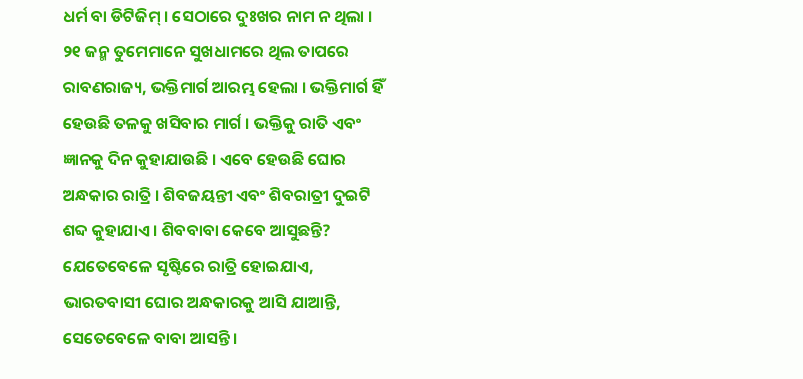ଧର୍ମ ବା ଡିଟିଜିମ୍ । ସେଠାରେ ଦୁଃଖର ନାମ ନ ଥିଲା । ୨୧ ଜନ୍ମ ତୁମେମାନେ ସୁଖଧାମରେ ଥିଲ ତାପରେ ରାବଣରାଜ୍ୟ, ଭକ୍ତିମାର୍ଗ ଆରମ୍ଭ ହେଲା । ଭକ୍ତିମାର୍ଗ ହିଁ ହେଉଛି ତଳକୁ ଖସିବାର ମାର୍ଗ । ଭକ୍ତିକୁ ରାତି ଏବଂ ଜ୍ଞାନକୁ ଦିନ କୁହାଯାଉଛି । ଏବେ ହେଉଛି ଘୋର ଅନ୍ଧକାର ରାତ୍ରି । ଶିବଜୟନ୍ତୀ ଏବଂ ଶିବରାତ୍ରୀ ଦୁଇଟି ଶବ୍ଦ କୁହାଯାଏ । ଶିବବାବା କେବେ ଆସୁଛନ୍ତି? ଯେତେବେଳେ ସୃଷ୍ଟିରେ ରାତ୍ରି ହୋଇଯାଏ, ଭାରତବାସୀ ଘୋର ଅନ୍ଧକାରକୁ ଆସି ଯାଆନ୍ତି, ସେତେବେଳେ ବାବା ଆସନ୍ତି ।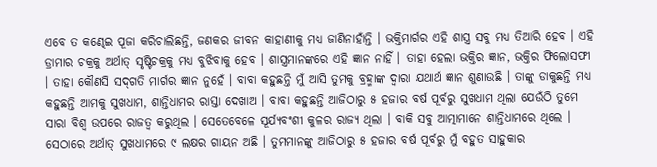ଏବେ ତ କଣ୍ଢେଇ ପୂଜା କରିଚାଲିଛନ୍ତି, ଜଣକର ଜୀବନ କାହାଣୀକୁ ମଧ୍ୟ ଜାଣିନାହାଁନ୍ତି । ଭକ୍ତିମାର୍ଗର ଏହି ଶାସ୍ତ୍ର ସବୁ ମଧ୍ୟ ତିଆରି ହେବ । ଏହି ଡ୍ରାମାର ଚକ୍ରକୁ ଅର୍ଥାତ୍ ସୃଷ୍ଟିଚକ୍ରକୁ ମଧ୍ୟ ବୁଝିବାକୁ ହେବ । ଶାସ୍ତ୍ରମାନଙ୍କରେ ଏହି ଜ୍ଞାନ ନାହିଁ । ତାହା ହେଲା ଭକ୍ତିର ଜ୍ଞାନ, ଭକ୍ତିର ଫିଲୋସଫୀ । ତାହା କୌଣସି ସଦ୍‌ଗତି ମାର୍ଗର ଜ୍ଞାନ ନୁହେଁ । ବାବା କହୁଛନ୍ତି ମୁଁ ଆସି ତୁମକୁ ବ୍ରହ୍ମାଙ୍କ ଦ୍ୱାରା ଯଥାର୍ଥ ଜ୍ଞାନ ଶୁଣାଉଛି । ତାଙ୍କୁ ଡାକୁଛନ୍ତି ମଧ୍ୟ କହୁଛନ୍ତି ଆମକୁ ସୁଖଧାମ, ଶାନ୍ତିଧାମର ରାସ୍ତା ଦେଖାଅ । ବାବା କହୁଛନ୍ତି ଆଜିଠାରୁ ୫ ହଜାର ବର୍ଷ ପୂର୍ବରୁ ସୁଖଧାମ ଥିଲା ଯେଉଁଠି ତୁମେ ସାରା ବିଶ୍ୱ ଉପରେ ରାଜତ୍ୱ କରୁଥିଲ । ସେତେବେଳେ ସୂର୍ଯ୍ୟବଂଶୀ କୁଳର ରାଜ୍ୟ ଥିଲା । ବାକି ସବୁ ଆତ୍ମାମାନେ ଶାନ୍ତିଧାମରେ ଥିଲେ । ସେଠାରେ ଅର୍ଥାତ୍ ସୁଖଧାମରେ ୯ ଲକ୍ଷର ଗାୟନ ଅଛି । ତୁମମାନଙ୍କୁ ଆଜିଠାରୁ ୫ ହଜାର ବର୍ଷ ପୂର୍ବରୁ ମୁଁ ବହୁତ ସାହୁକାର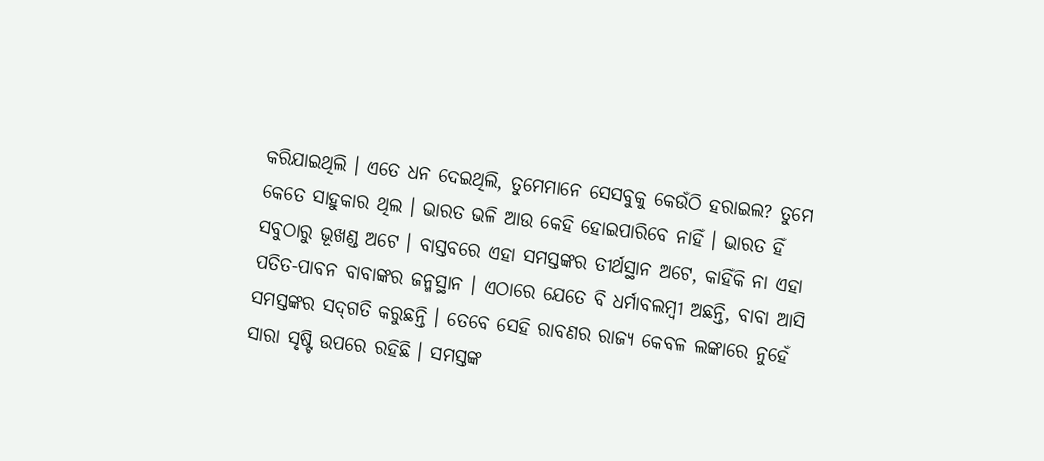କରିଯାଇଥିଲି । ଏତେ ଧନ ଦେଇଥିଲି, ତୁମେମାନେ ସେସବୁକୁ କେଉଁଠି ହରାଇଲ? ତୁମେ କେତେ ସାହୁକାର ଥିଲ । ଭାରତ ଭଳି ଆଉ କେହି ହୋଇପାରିବେ ନାହିଁ । ଭାରତ ହିଁ ସବୁଠାରୁ ଭୂଖଣ୍ଡ ଅଟେ । ବାସ୍ତବରେ ଏହା ସମସ୍ତଙ୍କର ତୀର୍ଥସ୍ଥାନ ଅଟେ, କାହିଁକି ନା ଏହା ପତିତ-ପାବନ ବାବାଙ୍କର ଜନ୍ମସ୍ଥାନ । ଏଠାରେ ଯେତେ ବି ଧର୍ମାବଲମ୍ବୀ ଅଛନ୍ତି, ବାବା ଆସି ସମସ୍ତଙ୍କର ସଦ୍‌ଗତି କରୁଛନ୍ତି । ତେବେ ସେହି ରାବଣର ରାଜ୍ୟ କେବଳ ଲଙ୍କାରେ ନୁହେଁ ସାରା ସୃଷ୍ଟି ଉପରେ ରହିଛି । ସମସ୍ତଙ୍କ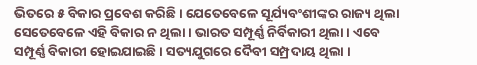ଭିତରେ ୫ ବିକାର ପ୍ରବେଶ କରିଛି । ଯେତେବେଳେ ସୂର୍ଯ୍ୟବଂଶୀଙ୍କର ରାଜ୍ୟ ଥିଲା ସେତେବେଳେ ଏହି ବିକାର ନ ଥିଲା । ଭାରତ ସମ୍ପୂର୍ଣ୍ଣ ନିର୍ବିକାରୀ ଥିଲା । ଏବେ ସମ୍ପୂର୍ଣ୍ଣ ବିକାରୀ ହୋଇଯାଇଛି । ସତ୍ୟଯୁଗରେ ଦୈବୀ ସମ୍ପ୍ରଦାୟ ଥିଲା ।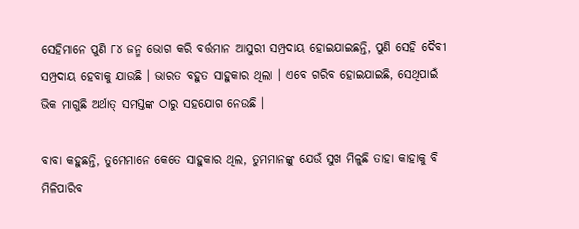ସେହିମାନେ ପୁଣି ୮୪ ଜନ୍ମ ଭୋଗ କରି ବର୍ତ୍ତମାନ ଆସୁରୀ ସମ୍ପ୍ରଦାୟ ହୋଇଯାଇଛନ୍ତି, ପୁଣି ସେହି ଦୈବୀ ସମ୍ପ୍ରଦାୟ ହେବାକୁ ଯାଉଛି । ଭାରତ ବହୁତ ସାହୁକାର ଥିଲା । ଏବେ ଗରିବ ହୋଇଯାଇଛି, ସେଥିପାଇଁ ଭିକ ମାଗୁଛି ଅର୍ଥାତ୍ ସମସ୍ତଙ୍କ ଠାରୁ ସହଯୋଗ ନେଉଛି ।

ବାବା କହୁଛନ୍ତି, ତୁମେମାନେ କେତେ ସାହୁକାର ଥିଲ, ତୁମମାନଙ୍କୁ ଯେଉଁ ସୁଖ ମିଳୁଛି ତାହା କାହାକୁ ବି ମିଳିପାରିବ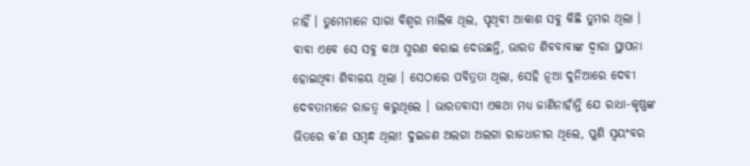ନାହିଁ । ତୁମେମାନେ ସାରା ବିଶ୍ୱର ମାଲିକ ଥିଲ, ପୃଥିବୀ ଆକାଶ ସବୁ କିଛି ତୁମର ଥିଲା । ବାବା ଏବେ ସେ ସବୁ କଥା ସ୍ମରଣ କରାଇ ଦେଉଛନ୍ତି, ଭାରତ ଶିବବାବାଙ୍କ ଦ୍ୱାରା ସ୍ଥାପନା ହୋଇଥିବା ଶିବାଳୟ ଥିଲା । ସେଠାରେ ପବିତ୍ରତା ଥିଲା, ସେହି ନୂଆ ଦୁନିଆରେ ଦେବୀ ଦେବତାମାନେ ରାଜତ୍ୱ କରୁଥିଲେ । ଭାରତବାସୀ ଏକଥା ମଧ୍ୟ ଜାଣିନାହାଁନ୍ତି ଯେ ରାଧା-କୃଷ୍ଣଙ୍କ ଭିତରେ କ’ଣ ସମ୍ବନ୍ଧ ଥିଲା! ଦୁଇଜଣ ଅଲଗା ଅଲଗା ରାଜଧାନୀର ଥିଲେ, ପୁଣି ସ୍ୱୟଂବର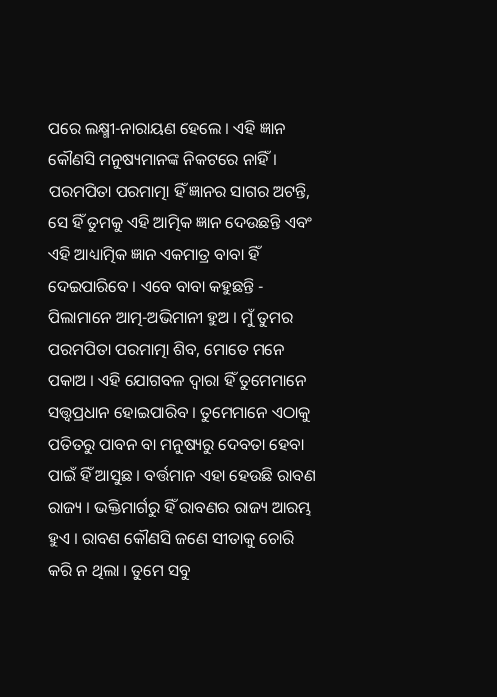ପରେ ଲକ୍ଷ୍ମୀ-ନାରାୟଣ ହେଲେ । ଏହି ଜ୍ଞାନ କୌଣସି ମନୁଷ୍ୟମାନଙ୍କ ନିକଟରେ ନାହିଁ । ପରମପିତା ପରମାତ୍ମା ହିଁ ଜ୍ଞାନର ସାଗର ଅଟନ୍ତି, ସେ ହିଁ ତୁମକୁ ଏହି ଆତ୍ମିକ ଜ୍ଞାନ ଦେଉଛନ୍ତି ଏବଂ ଏହି ଆଧ୍ୟାତ୍ମିକ ଜ୍ଞାନ ଏକମାତ୍ର ବାବା ହିଁ ଦେଇପାରିବେ । ଏବେ ବାବା କହୁଛନ୍ତି - ପିଲାମାନେ ଆତ୍ମ-ଅଭିମାନୀ ହୁଅ । ମୁଁ ତୁମର ପରମପିତା ପରମାତ୍ମା ଶିବ, ମୋତେ ମନେ ପକାଅ । ଏହି ଯୋଗବଳ ଦ୍ୱାରା ହିଁ ତୁମେମାନେ ସତ୍ତ୍ୱପ୍ରଧାନ ହୋଇପାରିବ । ତୁମେମାନେ ଏଠାକୁ ପତିତରୁ ପାବନ ବା ମନୁଷ୍ୟରୁ ଦେବତା ହେବା ପାଇଁ ହିଁ ଆସୁଛ । ବର୍ତ୍ତମାନ ଏହା ହେଉଛି ରାବଣ ରାଜ୍ୟ । ଭକ୍ତିମାର୍ଗରୁ ହିଁ ରାବଣର ରାଜ୍ୟ ଆରମ୍ଭ ହୁଏ । ରାବଣ କୌଣସି ଜଣେ ସୀତାକୁ ଚୋରି କରି ନ ଥିଲା । ତୁମେ ସବୁ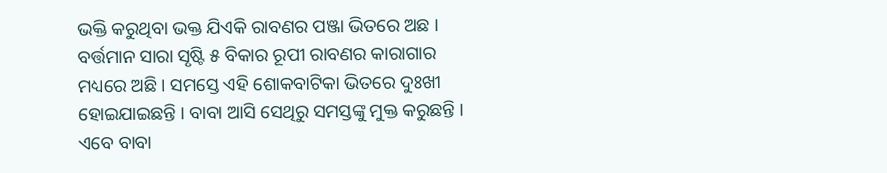ଭକ୍ତି କରୁଥିବା ଭକ୍ତ ଯିଏକି ରାବଣର ପଞ୍ଜା ଭିତରେ ଅଛ । ବର୍ତ୍ତମାନ ସାରା ସୃଷ୍ଟି ୫ ବିକାର ରୂପୀ ରାବଣର କାରାଗାର ମଧ୍ୟରେ ଅଛି । ସମସ୍ତେ ଏହି ଶୋକବାଟିକା ଭିତରେ ଦୁଃଖୀ ହୋଇଯାଇଛନ୍ତି । ବାବା ଆସି ସେଥିରୁ ସମସ୍ତଙ୍କୁ ମୁକ୍ତ କରୁଛନ୍ତି । ଏବେ ବାବା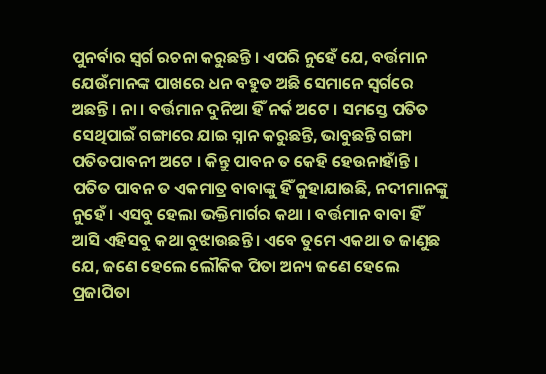ପୁନର୍ବାର ସ୍ୱର୍ଗ ରଚନା କରୁଛନ୍ତି । ଏପରି ନୁହେଁ ଯେ, ବର୍ତ୍ତମାନ ଯେଉଁମାନଙ୍କ ପାଖରେ ଧନ ବହୁତ ଅଛି ସେମାନେ ସ୍ୱର୍ଗରେ ଅଛନ୍ତି । ନା । ବର୍ତ୍ତମାନ ଦୁନିଆ ହିଁ ନର୍କ ଅଟେ । ସମସ୍ତେ ପତିତ ସେଥିପାଇଁ ଗଙ୍ଗାରେ ଯାଇ ସ୍ନାନ କରୁଛନ୍ତି, ଭାବୁଛନ୍ତି ଗଙ୍ଗା ପତିତପାବନୀ ଅଟେ । କିନ୍ତୁ ପାବନ ତ କେହି ହେଉନାହାଁନ୍ତି । ପତିତ ପାବନ ତ ଏକମାତ୍ର ବାବାଙ୍କୁ ହିଁ କୁହାଯାଉଛି, ନଦୀମାନଙ୍କୁ ନୁହେଁ । ଏସବୁ ହେଲା ଭକ୍ତିମାର୍ଗର କଥା । ବର୍ତ୍ତମାନ ବାବା ହିଁ ଆସି ଏହିସବୁ କଥା ବୁଝାଉଛନ୍ତି । ଏବେ ତୁମେ ଏକଥା ତ ଜାଣୁଛ ଯେ, ଜଣେ ହେଲେ ଲୌକିକ ପିତା ଅନ୍ୟ ଜଣେ ହେଲେ ପ୍ରଜାପିତା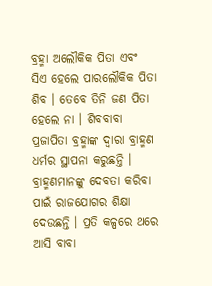ବ୍ରହ୍ମା ଅଲୌକିକ ପିତା ଏବଂ ସିଏ ହେଲେ ପାରଲୌକିକ ପିତା ଶିବ । ତେବେ ତିନି ଜଣ ପିତା ହେଲେ ନା । ଶିବବାବା ପ୍ରଜାପିତା ବ୍ରହ୍ମାଙ୍କ ଦ୍ୱାରା ବ୍ରାହ୍ମଣ ଧର୍ମର ସ୍ଥାପନା କରୁଛନ୍ତି । ବ୍ରାହ୍ମଣମାନଙ୍କୁ ଦେବତା କରିବା ପାଇଁ ରାଜଯୋଗର ଶିକ୍ଷା ଦେଉଛନ୍ତି । ପ୍ରତି କଳ୍ପରେ ଥରେ ଆସି ବାବା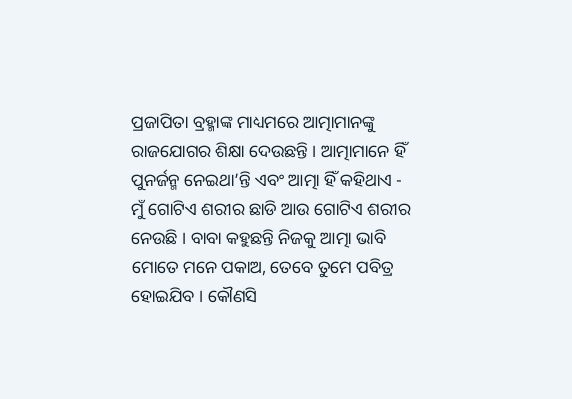ପ୍ରଜାପିତା ବ୍ରହ୍ମାଙ୍କ ମାଧ୍ୟମରେ ଆତ୍ମାମାନଙ୍କୁ ରାଜଯୋଗର ଶିକ୍ଷା ଦେଉଛନ୍ତି । ଆତ୍ମାମାନେ ହିଁ ପୁନର୍ଜନ୍ମ ନେଇଥା’ନ୍ତି ଏବଂ ଆତ୍ମା ହିଁ କହିଥାଏ - ମୁଁ ଗୋଟିଏ ଶରୀର ଛାଡି ଆଉ ଗୋଟିଏ ଶରୀର ନେଉଛି । ବାବା କହୁଛନ୍ତି ନିଜକୁ ଆତ୍ମା ଭାବି ମୋତେ ମନେ ପକାଅ, ତେବେ ତୁମେ ପବିତ୍ର ହୋଇଯିବ । କୌଣସି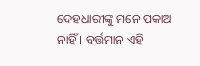ଦେହଧାରୀଙ୍କୁ ମନେ ପକାଅ ନାହିଁ । ବର୍ତ୍ତମାନ ଏହି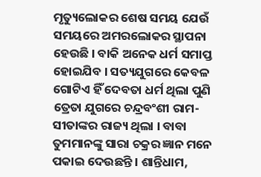ମୃତ୍ୟୁଲୋକର ଶେଷ ସମୟ ଯେଉଁ ସମୟରେ ଅମରଲୋକର ସ୍ଥାପନା ହେଉଛି । ବାକି ଅନେକ ଧର୍ମ ସମାପ୍ତ ହୋଇଯିବ । ସତ୍ୟଯୁଗରେ କେବଳ ଗୋଟିଏ ହିଁ ଦେବତା ଧର୍ମ ଥିଲା ପୁଣି ତ୍ରେତା ଯୁଗରେ ଚନ୍ଦ୍ରବଂଶୀ ରାମ-ସୀତାଙ୍କର ରାଜ୍ୟ ଥିଲା । ବାବା ତୁମମାନଙ୍କୁ ସାରା ଚକ୍ରର ଜ୍ଞାନ ମନେ ପକାଇ ଦେଉଛନ୍ତି । ଶାନ୍ତିଧାମ,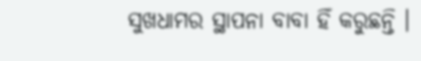ସୁଖଧାମର ସ୍ଥାପନା ବାବା ହିଁ କରୁଛନ୍ତି ।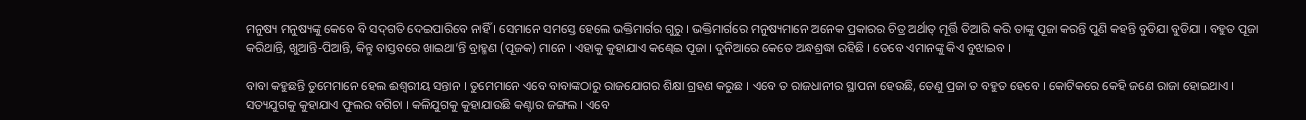ମନୁଷ୍ୟ ମନୁଷ୍ୟଙ୍କୁ କେବେ ବି ସଦ୍‌ଗତି ଦେଇପାରିବେ ନାହିଁ । ସେମାନେ ସମସ୍ତେ ହେଲେ ଭକ୍ତିମାର୍ଗର ଗୁରୁ । ଭକ୍ତିମାର୍ଗରେ ମନୁଷ୍ୟମାନେ ଅନେକ ପ୍ରକାରର ଚିତ୍ର ଅର୍ଥାତ୍ ମୂର୍ତ୍ତି ତିଆରି କରି ତାଙ୍କୁ ପୂଜା କରନ୍ତି ପୁଣି କହନ୍ତି ବୁଡିଯା ବୁଡିଯା । ବହୁତ ପୂଜା କରିଥାନ୍ତି, ଖୁଆନ୍ତି-ପିଆନ୍ତି, କିନ୍ତୁ ବାସ୍ତବରେ ଖାଇଥା’ନ୍ତି ବ୍ରାହ୍ମଣ (ପୂଜକ) ମାନେ । ଏହାକୁ କୁହାଯାଏ କଣ୍ଢେଇ ପୂଜା । ଦୁନିଆରେ କେତେ ଅନ୍ଧଶ୍ରଦ୍ଧା ରହିଛି । ତେବେ ଏମାନଙ୍କୁ କିଏ ବୁଝାଇବ ।

ବାବା କହୁଛନ୍ତି ତୁମେମାନେ ହେଲ ଈଶ୍ୱରୀୟ ସନ୍ତାନ । ତୁମେମାନେ ଏବେ ବାବାଙ୍କଠାରୁ ରାଜଯୋଗର ଶିକ୍ଷା ଗ୍ରହଣ କରୁଛ । ଏବେ ତ ରାଜଧାନୀର ସ୍ଥାପନା ହେଉଛି, ତେଣୁ ପ୍ରଜା ତ ବହୁତ ହେବେ । କୋଟିକରେ କେହି ଜଣେ ରାଜା ହୋଇଥାଏ । ସତ୍ୟଯୁଗକୁ କୁହାଯାଏ ଫୁଲର ବଗିଚା । କଳିଯୁଗକୁ କୁହାଯାଉଛି କଣ୍ଟାର ଜଙ୍ଗଲ । ଏବେ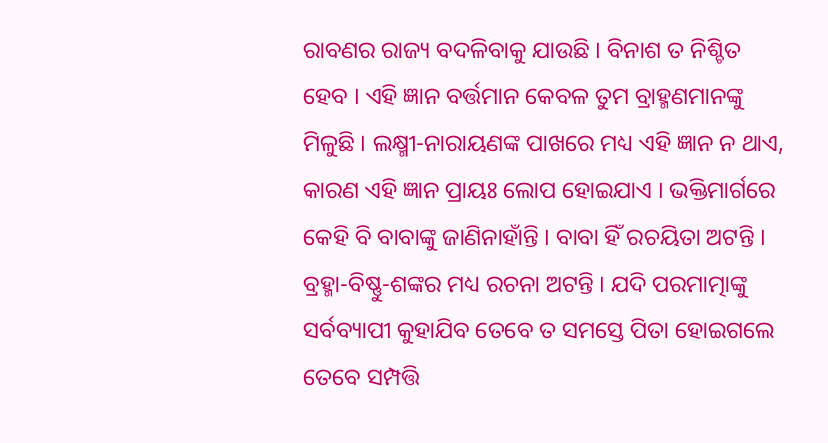ରାବଣର ରାଜ୍ୟ ବଦଳିବାକୁ ଯାଉଛି । ବିନାଶ ତ ନିଶ୍ଚିତ ହେବ । ଏହି ଜ୍ଞାନ ବର୍ତ୍ତମାନ କେବଳ ତୁମ ବ୍ରାହ୍ମଣମାନଙ୍କୁ ମିଳୁଛି । ଲକ୍ଷ୍ମୀ-ନାରାୟଣଙ୍କ ପାଖରେ ମଧ୍ୟ ଏହି ଜ୍ଞାନ ନ ଥାଏ, କାରଣ ଏହି ଜ୍ଞାନ ପ୍ରାୟଃ ଲୋପ ହୋଇଯାଏ । ଭକ୍ତିମାର୍ଗରେ କେହି ବି ବାବାଙ୍କୁ ଜାଣିନାହାଁନ୍ତି । ବାବା ହିଁ ରଚୟିତା ଅଟନ୍ତି । ବ୍ରହ୍ମା-ବିଷ୍ଣୁ-ଶଙ୍କର ମଧ୍ୟ ରଚନା ଅଟନ୍ତି । ଯଦି ପରମାତ୍ମାଙ୍କୁ ସର୍ବବ୍ୟାପୀ କୁହାଯିବ ତେବେ ତ ସମସ୍ତେ ପିତା ହୋଇଗଲେ ତେବେ ସମ୍ପତ୍ତି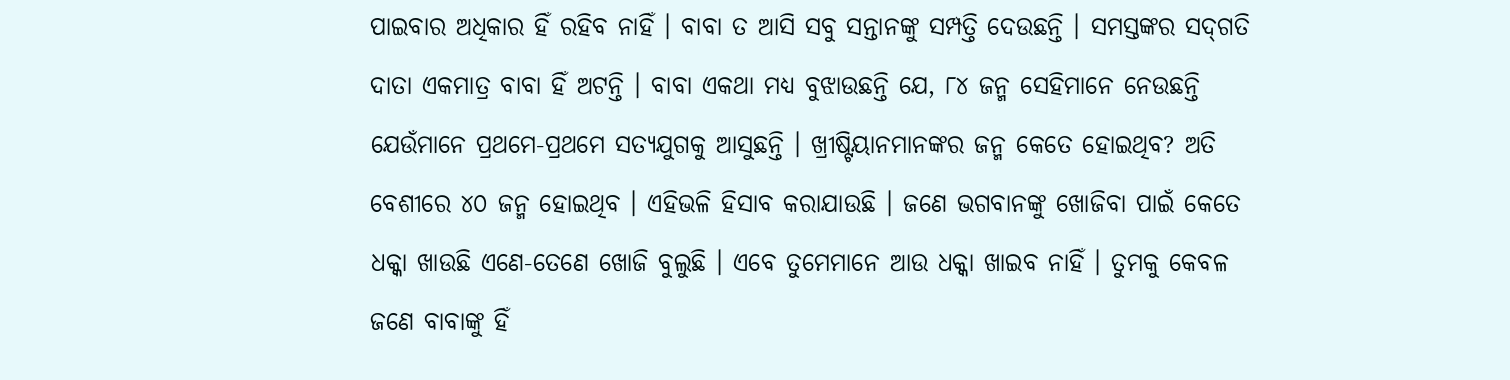ପାଇବାର ଅଧିକାର ହିଁ ରହିବ ନାହିଁ । ବାବା ତ ଆସି ସବୁ ସନ୍ତାନଙ୍କୁ ସମ୍ପତ୍ତି ଦେଉଛନ୍ତି । ସମସ୍ତଙ୍କର ସଦ୍‌ଗତି ଦାତା ଏକମାତ୍ର ବାବା ହିଁ ଅଟନ୍ତି । ବାବା ଏକଥା ମଧ୍ୟ ବୁଝାଉଛନ୍ତି ଯେ, ୮୪ ଜନ୍ମ ସେହିମାନେ ନେଉଛନ୍ତି ଯେଉଁମାନେ ପ୍ରଥମେ-ପ୍ରଥମେ ସତ୍ୟଯୁଗକୁ ଆସୁଛନ୍ତି । ଖ୍ରୀଷ୍ଟିୟାନମାନଙ୍କର ଜନ୍ମ କେତେ ହୋଇଥିବ? ଅତି ବେଶୀରେ ୪୦ ଜନ୍ମ ହୋଇଥିବ । ଏହିଭଳି ହିସାବ କରାଯାଉଛି । ଜଣେ ଭଗବାନଙ୍କୁ ଖୋଜିବା ପାଇଁ କେତେ ଧକ୍କା ଖାଉଛି ଏଣେ-ତେଣେ ଖୋଜି ବୁଲୁଛି । ଏବେ ତୁମେମାନେ ଆଉ ଧକ୍କା ଖାଇବ ନାହିଁ । ତୁମକୁ କେବଳ ଜଣେ ବାବାଙ୍କୁ ହିଁ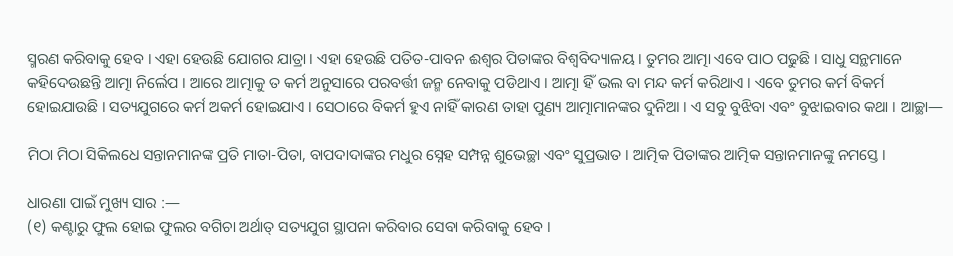ସ୍ମରଣ କରିବାକୁ ହେବ । ଏହା ହେଉଛି ଯୋଗର ଯାତ୍ରା । ଏହା ହେଉଛି ପତିତ-ପାବନ ଈଶ୍ୱର ପିତାଙ୍କର ବିଶ୍ୱବିଦ୍ୟାଳୟ । ତୁମର ଆତ୍ମା ଏବେ ପାଠ ପଢୁଛି । ସାଧୁ ସନ୍ଥମାନେ କହିଦେଉଛନ୍ତି ଆତ୍ମା ନିର୍ଲେପ । ଆରେ ଆତ୍ମାକୁ ତ କର୍ମ ଅନୁସାରେ ପରବର୍ତ୍ତୀ ଜନ୍ମ ନେବାକୁ ପଡିଥାଏ । ଆତ୍ମା ହିଁ ଭଲ ବା ମନ୍ଦ କର୍ମ କରିଥାଏ । ଏବେ ତୁମର କର୍ମ ବିକର୍ମ ହୋଇଯାଉଛି । ସତ୍ୟଯୁଗରେ କର୍ମ ଅକର୍ମ ହୋଇଯାଏ । ସେଠାରେ ବିକର୍ମ ହୁଏ ନାହିଁ କାରଣ ତାହା ପୁଣ୍ୟ ଆତ୍ମାମାନଙ୍କର ଦୁନିଆ । ଏ ସବୁ ବୁଝିବା ଏବଂ ବୁଝାଇବାର କଥା । ଆଚ୍ଛା—

ମିଠା ମିଠା ସିକିଲଧେ ସନ୍ତାନମାନଙ୍କ ପ୍ରତି ମାତା-ପିତା, ବାପଦାଦାଙ୍କର ମଧୁର ସ୍ନେହ ସମ୍ପନ୍ନ ଶୁଭେଚ୍ଛା ଏବଂ ସୁପ୍ରଭାତ । ଆତ୍ମିକ ପିତାଙ୍କର ଆତ୍ମିକ ସନ୍ତାନମାନଙ୍କୁ ନମସ୍ତେ ।

ଧାରଣା ପାଇଁ ମୁଖ୍ୟ ସାର :—
(୧) କଣ୍ଟାରୁ ଫୁଲ ହୋଇ ଫୁଲର ବଗିଚା ଅର୍ଥାତ୍ ସତ୍ୟଯୁଗ ସ୍ଥାପନା କରିବାର ସେବା କରିବାକୁ ହେବ ।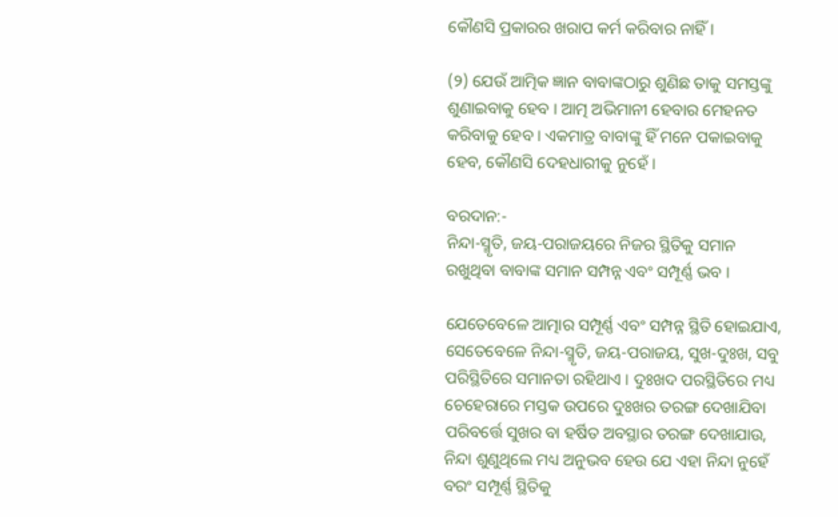କୌଣସି ପ୍ରକାରର ଖରାପ କର୍ମ କରିବାର ନାହିଁ ।

(୨) ଯେଉଁ ଆତ୍ମିକ ଜ୍ଞାନ ବାବାଙ୍କଠାରୁ ଶୁଣିଛ ତାକୁ ସମସ୍ତଙ୍କୁ ଶୁଣାଇବାକୁ ହେବ । ଆତ୍ମ ଅଭିମାନୀ ହେବାର ମେହନତ କରିବାକୁ ହେବ । ଏକମାତ୍ର ବାବାଙ୍କୁ ହିଁ ମନେ ପକାଇବାକୁ ହେବ, କୌଣସି ଦେହଧାରୀକୁ ନୁହେଁ ।

ବରଦାନ:-
ନିନ୍ଦା-ସ୍ମୃତି, ଜୟ-ପରାଜୟରେ ନିଜର ସ୍ଥିତିକୁ ସମାନ ରଖୁଥିବା ବାବାଙ୍କ ସମାନ ସମ୍ପନ୍ନ ଏବଂ ସମ୍ପୂର୍ଣ୍ଣ ଭବ ।

ଯେତେବେଳେ ଆତ୍ମାର ସମ୍ପୂର୍ଣ୍ଣ ଏବଂ ସମ୍ପନ୍ନ ସ୍ଥିତି ହୋଇଯାଏ, ସେତେବେଳେ ନିନ୍ଦା-ସ୍ମୃତି, ଜୟ-ପରାଜୟ, ସୁଖ-ଦୁଃଖ, ସବୁ ପରିସ୍ଥିତିରେ ସମାନତା ରହିଥାଏ । ଦୁଃଖଦ ପରସ୍ଥିତିରେ ମଧ୍ୟ ଚେହେରାରେ ମସ୍ତକ ଉପରେ ଦୁଃଖର ତରଙ୍ଗ ଦେଖାଯିବା ପରିବର୍ତ୍ତେ ସୁଖର ବା ହର୍ଷିତ ଅବସ୍ଥାର ତରଙ୍ଗ ଦେଖାଯାଉ, ନିନ୍ଦା ଶୁଣୁଥିଲେ ମଧ୍ୟ ଅନୁଭବ ହେଉ ଯେ ଏହା ନିନ୍ଦା ନୁହେଁ ବରଂ ସମ୍ପୂର୍ଣ୍ଣ ସ୍ଥିତିକୁ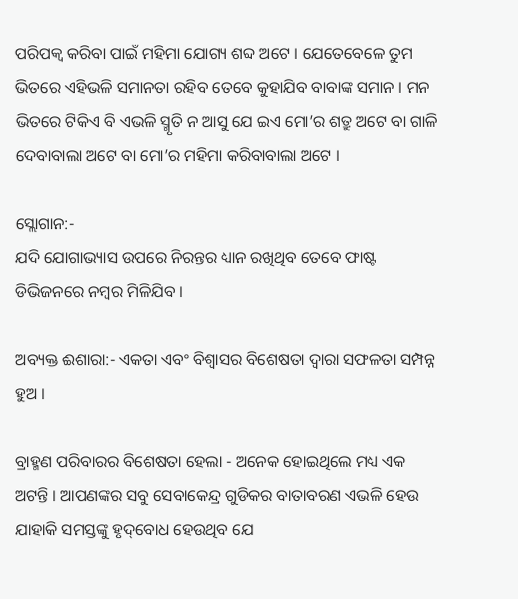ପରିପକ୍ୱ କରିବା ପାଇଁ ମହିମା ଯୋଗ୍ୟ ଶବ୍ଦ ଅଟେ । ଯେତେବେଳେ ତୁମ ଭିତରେ ଏହିଭଳି ସମାନତା ରହିବ ତେବେ କୁହାଯିବ ବାବାଙ୍କ ସମାନ । ମନ ଭିତରେ ଟିକିଏ ବି ଏଭଳି ସ୍ମୃତି ନ ଆସୁ ଯେ ଇଏ ମୋ’ର ଶତ୍ରୁ ଅଟେ ବା ଗାଳି ଦେବାବାଲା ଅଟେ ବା ମୋ’ର ମହିମା କରିବାବାଲା ଅଟେ ।

ସ୍ଲୋଗାନ:-
ଯଦି ଯୋଗାଭ୍ୟାସ ଉପରେ ନିରନ୍ତର ଧ୍ୟାନ ରଖିଥିବ ତେବେ ଫାଷ୍ଟ ଡିଭିଜନରେ ନମ୍ବର ମିଳିଯିବ ।

ଅବ୍ୟକ୍ତ ଈଶାରା:- ଏକତା ଏବଂ ବିଶ୍ୱାସର ବିଶେଷତା ଦ୍ୱାରା ସଫଳତା ସମ୍ପନ୍ନ ହୁଅ ।

ବ୍ରାହ୍ମଣ ପରିବାରର ବିଶେଷତା ହେଲା - ଅନେକ ହୋଇଥିଲେ ମଧ୍ୟ ଏକ ଅଟନ୍ତି । ଆପଣଙ୍କର ସବୁ ସେବାକେନ୍ଦ୍ର ଗୁଡିକର ବାତାବରଣ ଏଭଳି ହେଉ ଯାହାକି ସମସ୍ତଙ୍କୁ ହୃଦ୍‌ବୋଧ ହେଉଥିବ ଯେ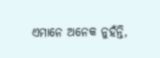ଏମାନେ ଅନେକ ନୁହଁନ୍ତି,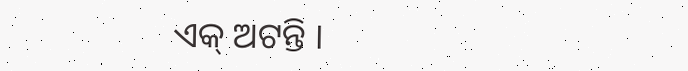ଏକ୍ ଅଟନ୍ତି ।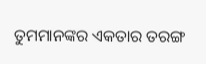ତୁମମାନଙ୍କର ଏକତାର ତରଙ୍ଗ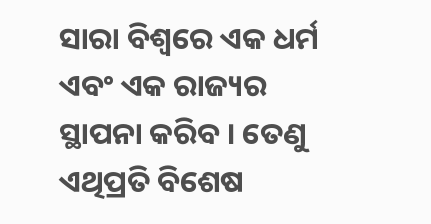ସାରା ବିଶ୍ୱରେ ଏକ ଧର୍ମ ଏବଂ ଏକ ରାଜ୍ୟର ସ୍ଥାପନା କରିବ । ତେଣୁ ଏଥିପ୍ରତି ବିଶେଷ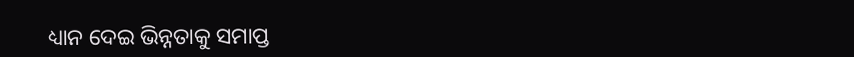ଧ୍ୟାନ ଦେଇ ଭିନ୍ନତାକୁ ସମାପ୍ତ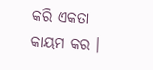କରି ଏକତା କାୟମ କର ।